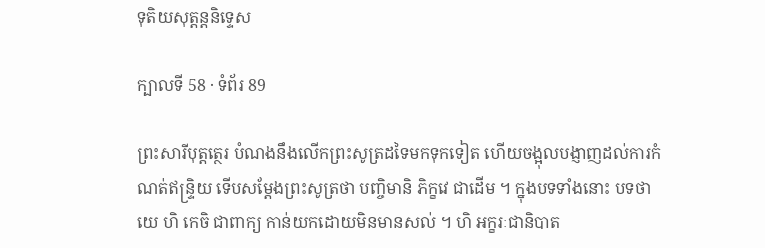ទុតិយសុត្តន្តនិទ្ទេស

ក្បាលទី 58 · ទំព័រ 89

ព្រះសារីបុត្តត្ថេរ បំណងនឹងលើកព្រះសូត្រដទៃមកទុកទៀត ហើយចង្អុលបង្ញាញដល់ការកំណត់ឥន្ទ្រិយ ទើបសម្តែងព្រះសូត្រថា បញ្ចិមានិ ភិក្ខវេ ជាដើម ។ ក្នុងបទទាំងនោះ បទថា យេ ហិ កេចិ ជាពាក្យ កាន់យកដោយមិនមានសល់ ។ ហិ អក្ខរៈជានិបាត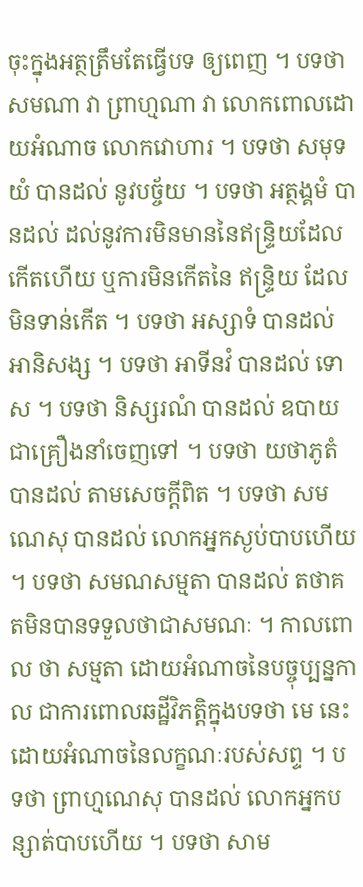ចុះក្នុងអត្ថត្រឹមតែធ្វើបទ ឲ្យពេញ ។ បទថា សមណា វា ព្រាហ្មណា វា លោកពោលដោយអំណាច លោកវោហារ ។ បទថា សមុទយំ បានដល់ នូវបច្ច័យ ។ បទថា អត្ថង្គមំ បានដល់ ដល់នូវការមិនមាននៃឥន្ទ្រិយដែលកើតហើយ ឬការមិនកើតនៃ ឥន្ទ្រិយ ដែលមិនទាន់កើត ។ បទថា អស្សាទំ បានដល់ អានិសង្ស ។ បទថា អាទីនវំ បានដល់ ទោស ។ បទថា និស្សរណំ បានដល់ ឧបាយ ជាគ្រឿងនាំចេញទៅ ។ បទថា យថាភូតំ បានដល់ តាមសេចក្តីពិត ។ បទថា សមណេសុ បានដល់ លោកអ្នកស្ងប់បាបហើយ ។ បទថា សមណសម្មតា បានដល់ តថាគតមិនបានទទួលថាជាសមណៈ ។ កាលពោល ថា សម្មតា ដោយអំណាចនៃបច្ចុប្បន្នកាល ជាការពោលឆដ្ឋីវិភត្តិក្នុងបទថា មេ នេះ ដោយអំណាចនៃលក្ខណៈរបស់សព្ទ ។ បទថា ព្រាហ្មណេសុ បានដល់ លោកអ្នកបន្សាត់បាបហើយ ។ បទថា សាម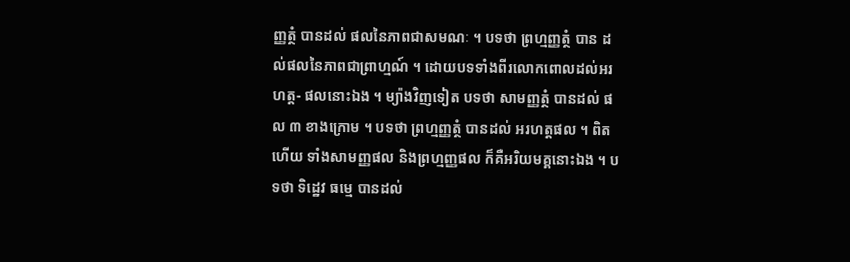ញ្ញត្ថំ បានដល់ ផលនៃភាពជាសមណៈ ។ បទថា ព្រហ្មញ្ញត្ថំ បាន ដល់ផលនៃភាពជាព្រាហ្មណ៍ ។ ដោយបទទាំងពីរលោកពោលដល់អរហត្ត- ផលនោះឯង ។ ម្យ៉ាងវិញទៀត បទថា សាមញ្ញត្ថំ បានដល់ ផល ៣ ខាងក្រោម ។ បទថា ព្រហ្មញ្ញត្ថំ បានដល់ អរហត្តផល ។ ពិតហើយ ទាំងសាមញ្ញផល និងព្រហ្មញ្ញផល ក៏គឺអរិយមគ្គនោះឯង ។ បទថា ទិដ្ឋេវ ធម្មេ បានដល់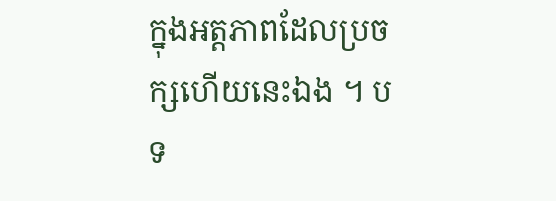ក្នុងអត្តភាពដែលប្រចក្សហើយនេះឯង ។ បទ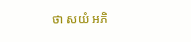ថា សយំ អភិ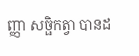ញ្ញា សច្ផិកត្វា បានដ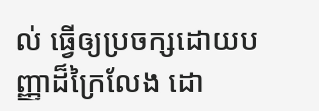ល់ ធ្វើឲ្យប្រចក្សដោយបញ្ញាដ៏ក្រៃលែង ដោ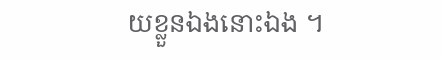យខ្លួនឯងនោះឯង ។